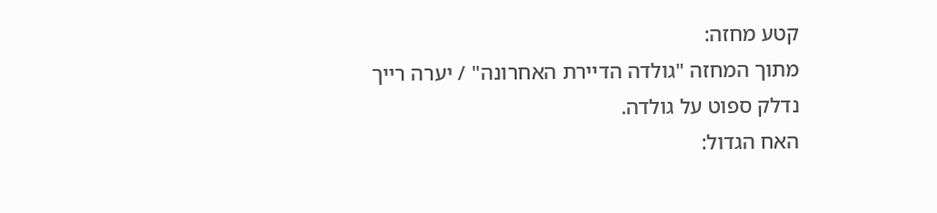קטע מחזה:
מתוך המחזה "גולדה הדיירת האחרונה" / יערה רייך
נדלק ספוט על גולדה.
האח הגדול: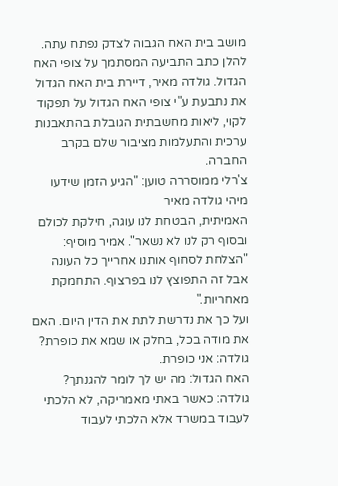מושב בית האח הגבוה לצדק נפתח עתה. להלן כתב התביעה המסתמך על צופי האח הגדול. גולדה מאיר, דיירת בית האח הגדול את נתבעת ע"י צופי האח הגדול על תפקוד לקוי, ליאות מחשבתית הגובלת בהתאבנות ערכית והתעלמות מציבור שלם בקרב החברה.
צ'רלי ממוסררה טוען: "הגיע הזמן שידעו מיהי גולדה מאיר
האמיתית, הבטחת לנו עוגה, חילקת לכולם ובסוף רק לנו לא נשאר". אמיר מוסיף: "הצלחת לסחוף אותנו אחרייך כל העונה אבל זה התפוצץ לנו בפרצוף. התחמקת מאחריות."
ועל כך את נדרשת לתת את הדין היום. האם את מודה בכל, בחלק או שמא את כופרת?
גולדה: אני כופרת.
האח הגדול: מה יש לך לומר להגנתך?
גולדה: כאשר באתי מאמריקה, לא הלכתי לעבוד במשרד אלא הלכתי לעבוד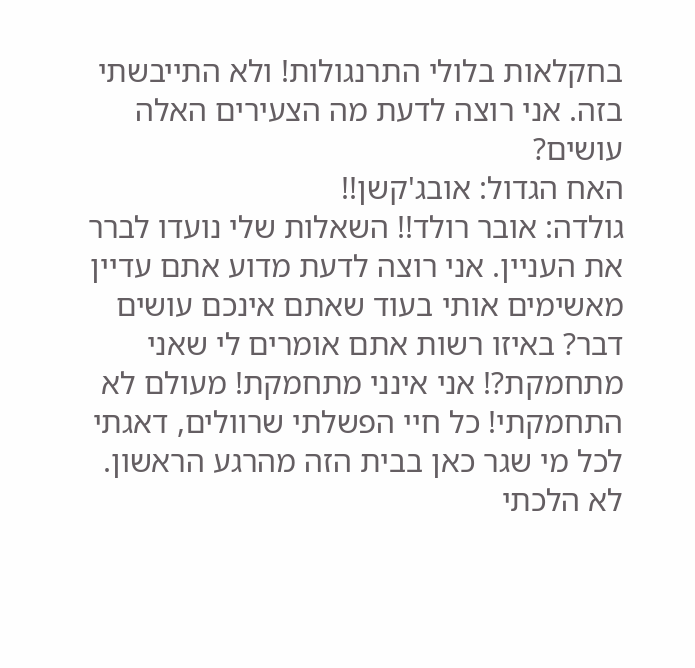בחקלאות בלולי התרנגולות! ולא התייבשתי בזה. אני רוצה לדעת מה הצעירים האלה עושים?
האח הגדול: אובג'קשן!!
גולדה: אובר רולד!! השאלות שלי נועדו לברר את העניין. אני רוצה לדעת מדוע אתם עדיין מאשימים אותי בעוד שאתם אינכם עושים דבר? באיזו רשות אתם אומרים לי שאני מתחמקת?! אני אינני מתחמקת! מעולם לא התחמקתי! כל חיי הפשלתי שרוולים, דאגתי לכל מי שגר כאן בבית הזה מהרגע הראשון. לא הלכתי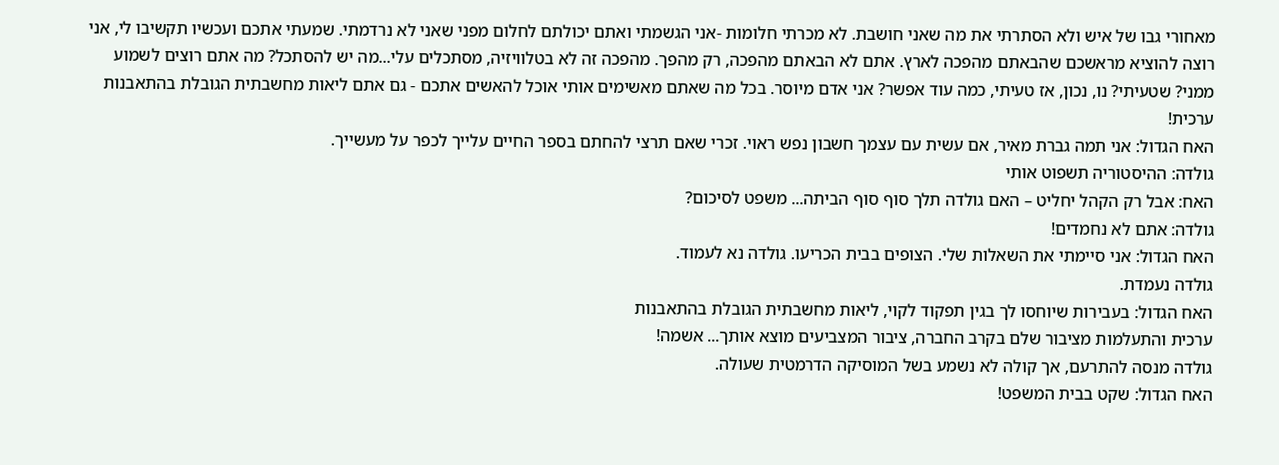מאחורי גבו של איש ולא הסתרתי את מה שאני חושבת. לא מכרתי חלומות -אני הגשמתי ואתם יכולתם לחלום מפני שאני לא נרדמתי. שמעתי אתכם ועכשיו תקשיבו לי, אני רוצה להוציא מראשכם שהבאתם מהפכה לארץ. אתם לא הבאתם מהפכה, רק מהפך. מהפכה זה לא בטלוויזיה, מסתכלים עלי...מה יש להסתכל? מה אתם רוצים לשמוע ממני? שטעיתי? נו, נכון, אז טעיתי, כמה עוד אפשר? אני אדם מיוסר. בכל מה שאתם מאשימים אותי אוכל להאשים אתכם - גם אתם ליאות מחשבתית הגובלת בהתאבנות ערכית!
האח הגדול: אני תמה גברת מאיר, אם עשית עם עצמך חשבון נפש ראוי. זכרי שאם תרצי להחתם בספר החיים עלייך לכפר על מעשייך.
גולדה: ההיסטוריה תשפוט אותי
האח: אבל רק הקהל יחליט – האם גולדה תלך סוף סוף הביתה... משפט לסיכום?
גולדה: אתם לא נחמדים!
האח הגדול: אני סיימתי את השאלות שלי. הצופים בבית הכריעו. גולדה נא לעמוד.
גולדה נעמדת.
האח הגדול: בעבירות שיוחסו לך בגין תפקוד לקוי, ליאות מחשבתית הגובלת בהתאבנות
ערכית והתעלמות מציבור שלם בקרב החברה, ציבור המצביעים מוצא אותך... אשמה!
גולדה מנסה להתרעם, אך קולה לא נשמע בשל המוסיקה הדרמטית שעולה.
האח הגדול: שקט בבית המשפט!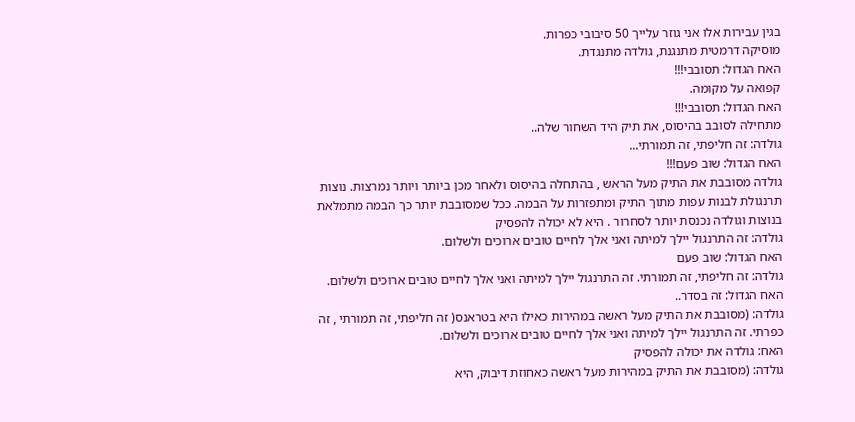בגין עבירות אלו אני גוזר עלייך 50 סיבובי כפרות.
מוסיקה דרמטית מתנגנת, גולדה מתנגדת.
האח הגדול: תסובבי!!!
קפואה על מקומה.
האח הגדול: תסובבי!!!
מתחילה לסובב בהיסוס, את תיק היד השחור שלה..
גולדה: זה חליפתי, זה תמורתי...
האח הגדול: שוב פעם!!!
גולדה מסובבת את התיק מעל הראש , בהתחלה בהיסוס ולאחר מכן ביותר ויותר נמרצות. נוצות תרנגולת לבנות עפות מתוך התיק ומתפזרות על הבמה. ככל שמסובבת יותר כך הבמה מתמלאת בנוצות וגולדה נכנסת יותר לסחרור . היא לא יכולה להפסיק
גולדה: זה התרנגול יילך למיתה ואני אלך לחיים טובים ארוכים ולשלום.
האח הגדול: שוב פעם
גולדה: זה חליפתי, זה תמורתי. זה התרנגול יילך למיתה ואני אלך לחיים טובים ארוכים ולשלום.
האח הגדול: זה בסדר..
גולדה: (מסובבת את התיק מעל ראשה במהירות כאילו היא בטראנס( זה חליפתי, זה תמורתי , זה כפרתי. זה התרנגול יילך למיתה ואני אלך לחיים טובים ארוכים ולשלום.
האח: גולדה את יכולה להפסיק
גולדה: (מסובבת את התיק במהירות מעל ראשה כאחוזת דיבוק, היא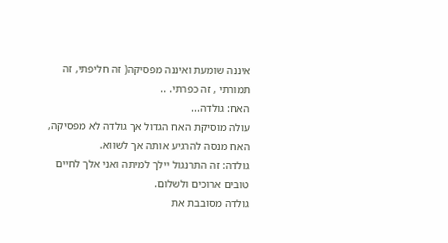איננה שומעת ואיננה מפסיקה( זה חליפתי, זה תמורתי , זה כפרתי. ..
האח: גולדה...
עולה מוסיקת האח הגדול אך גולדה לא מפסיקה, האח מנסה להרגיע אותה אך לשווא.
גולדה: זה התרנגול יילך למיתה ואני אלך לחיים טובים ארוכים ולשלום.
גולדה מסובבת את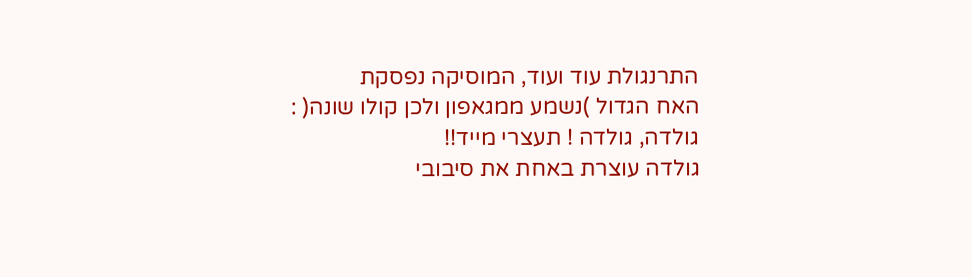התרנגולת עוד ועוד, המוסיקה נפסקת
האח הגדול )נשמע ממגאפון ולכן קולו שונה( : גולדה, גולדה ! תעצרי מייד!!
גולדה עוצרת באחת את סיבובי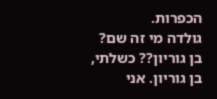הכפרות.
גולדה מי זה שם? בן גוריון?? כשלתי, בן גוריון. אני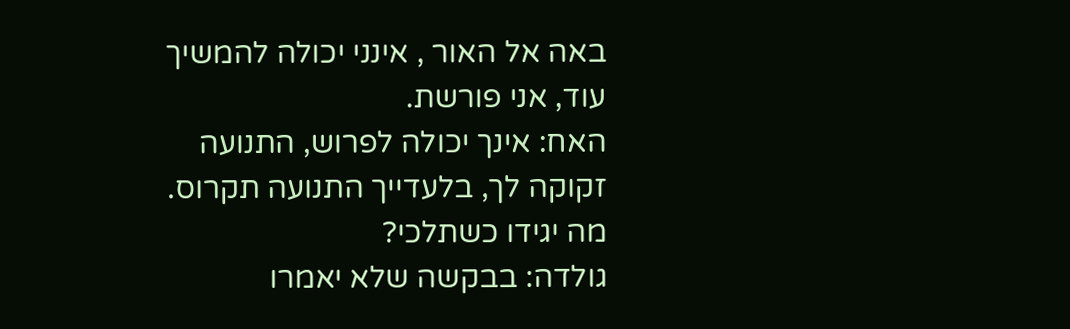באה אל האור , אינני יכולה להמשיך עוד, אני פורשת.
האח: אינך יכולה לפרוש, התנועה זקוקה לך, בלעדייך התנועה תקרוס. מה יגידו כשתלכי?
גולדה: בבקשה שלא יאמרו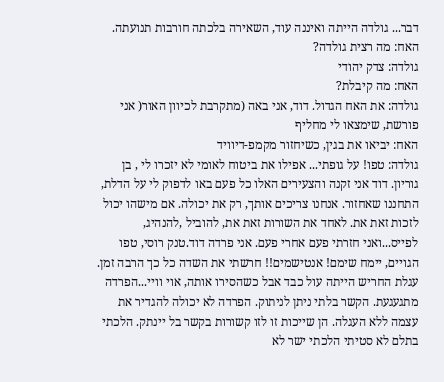דבר... גולדה הייתה ואיננה עוד, השאירה בלכתה חורבות תנועתה.
האח: מה רצית גולדה?
גולדה: צדק יהודי
האח: מה קיבלת?
גולדה: את האח הגדול. דוד, אני באה (מתקרבת לכיוון האור( אני פורשת, שימצאו לי מחליף
האח: יביאו את בגין, כשיחזור מקמפ-דיוויד
גולדה: טפו! על גופתי... אפילו את ביטוח לאומי לא יזכרו לי , בן גוריון. דוד אני זקנה והצעירים האלו כל פעם באו לדפוק לי על הדלת, התחננו שאחזור. אנחנו צריכים אותך, רק את יכולה. אם מישהו יכול לזכות זאת את. לאחד את השורות זאת את, להוביל ,להנהיג, לפייס...ואני חזרתי פעם אחרי פעם. אני פרדה דוד.טנק רוסי, טפו הגויים, יימח שימם! אנטישמים!! חרשתי את השדה כל כך הרבה זמן. עגלת החריש הייתה עול כבד אבל כשהסירו אותה, אוי וויי...הפרדה מתגעגעת. הקשר בלתי ניתן לניתוק. הפרדה לא יכולה להגדיר את עצמה ללא העגלה. הן שייכות זו לזו קשורות בקשר בל יינתק. הלכתי בתלם לא סטיתי הלכתי ישר לא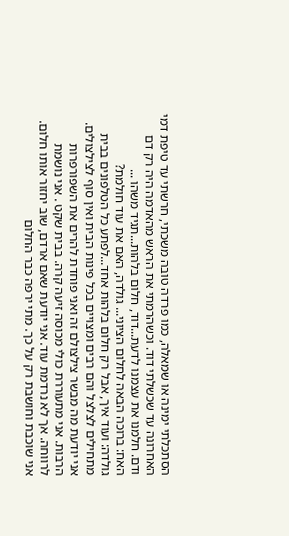הסתכלתי ימינה או שמאלה, כמו פרדה טובה משכתי, חרשתי עד טיפת דמי האחרונה עד שכשלתי דוד. וכשהרמתי את הראש מהאדמה היה רק דם ודם. חלמנו את עצמנו לדעת...דוד, חלום בלהות...תגיד משהו ...
האח: ברוכה הבאה לחלום הציוני... גולדה, האם את עוד חולמת?
גולדה: ועוד איך, אבל רק חלום בלהות אחד...לפתע כל הטלפונים בבית מתחילים לצלצל והם רבים ומצויים בכל פינות הבית ואין סוף לצילצולים. אני יודעת מה מבשר צילצולם זה ואני פוחדת להרים את השפורפרות הרבות. אני מתעוררת כולי מכוסה זיעה קרה. בבית שקט . אני נושמת לרווחה. אך לא נרדמת עוד. אני יודעת שאם ארדם, שוב יחזור אותו חלום. אני שוכבת וחושבת רק על כך. מתי ירפה כבר החלום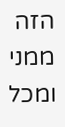הזה ממני ומכל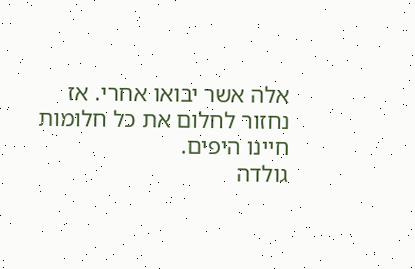אלה אשר יבואו אחרי. אז נחזור לחלום את כל חלומות חיינו היפים.
גולדה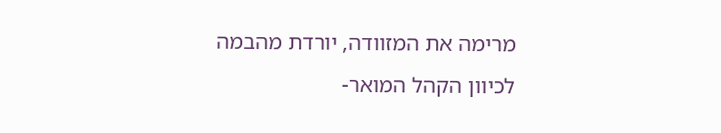מרימה את המזוודה, יורדת מהבמה לכיוון הקהל המואר-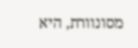מסונוורת, היא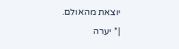יוצאת מהאולם.
|* יערה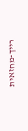רייך-מחזאית